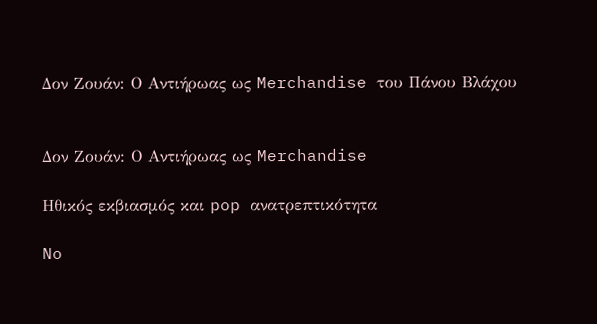Δον Ζουάν: Ο Αντιήρωας ως Merchandise του Πάνου Βλάχου


Δον Ζουάν: Ο Αντιήρωας ως Merchandise

Ηθικός εκβιασμός και pop ανατρεπτικότητα

No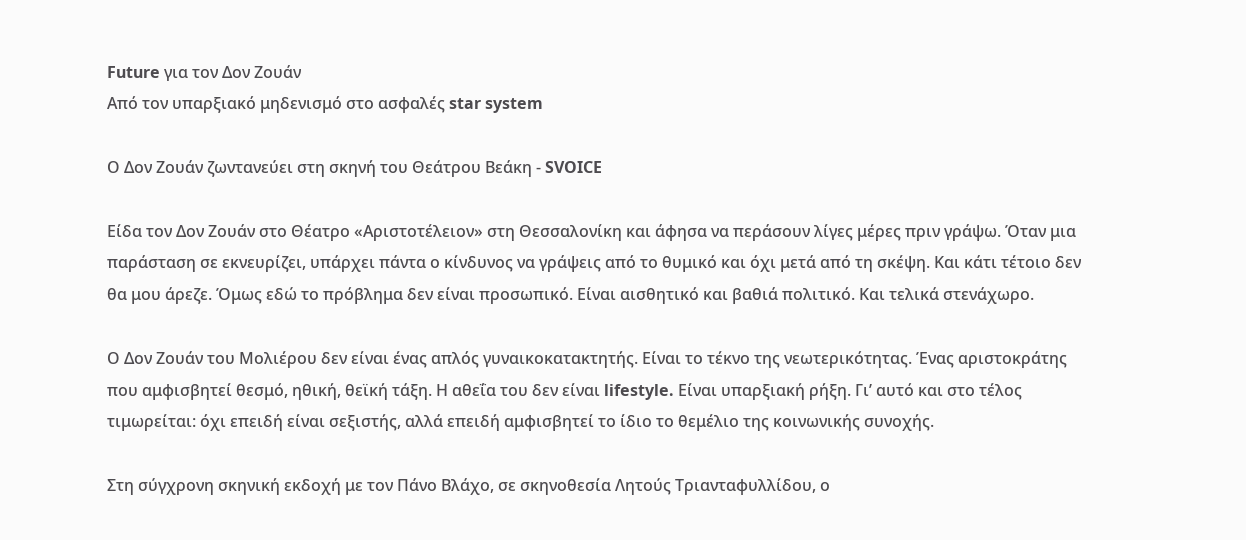Future για τον Δον Ζουάν
Από τον υπαρξιακό μηδενισμό στο ασφαλές star system

Ο Δον Ζουάν ζωντανεύει στη σκηνή του Θεάτρου Βεάκη - SVOICE

Είδα τον Δον Ζουάν στο Θέατρο «Αριστοτέλειον» στη Θεσσαλονίκη και άφησα να περάσουν λίγες μέρες πριν γράψω. Όταν μια παράσταση σε εκνευρίζει, υπάρχει πάντα ο κίνδυνος να γράψεις από το θυμικό και όχι μετά από τη σκέψη. Και κάτι τέτοιο δεν θα μου άρεζε. Όμως εδώ το πρόβλημα δεν είναι προσωπικό. Είναι αισθητικό και βαθιά πολιτικό. Και τελικά στενάχωρο.

Ο Δον Ζουάν του Μολιέρου δεν είναι ένας απλός γυναικοκατακτητής. Είναι το τέκνο της νεωτερικότητας. Ένας αριστοκράτης που αμφισβητεί θεσμό, ηθική, θεϊκή τάξη. Η αθεΐα του δεν είναι lifestyle. Είναι υπαρξιακή ρήξη. Γι’ αυτό και στο τέλος τιμωρείται: όχι επειδή είναι σεξιστής, αλλά επειδή αμφισβητεί το ίδιο το θεμέλιο της κοινωνικής συνοχής.

Στη σύγχρονη σκηνική εκδοχή με τον Πάνο Βλάχο, σε σκηνοθεσία Λητούς Τριανταφυλλίδου, ο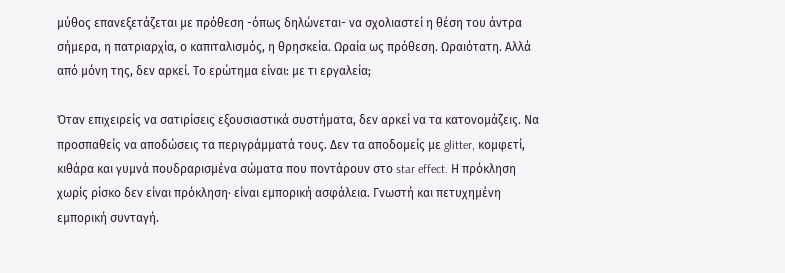μύθος επανεξετάζεται με πρόθεση -όπως δηλώνεται- να σχολιαστεί η θέση του άντρα σήμερα, η πατριαρχία, ο καπιταλισμός, η θρησκεία. Ωραία ως πρόθεση. Ωραιότατη. Αλλά από μόνη της, δεν αρκεί. Το ερώτημα είναι: με τι εργαλεία;

Όταν επιχειρείς να σατιρίσεις εξουσιαστικά συστήματα, δεν αρκεί να τα κατονομάζεις. Να προσπαθείς να αποδώσεις τα περιγράμματά τους. Δεν τα αποδομείς με glitter, κομφετί, κιθάρα και γυμνά πουδραρισμένα σώματα που ποντάρουν στο star effect. Η πρόκληση χωρίς ρίσκο δεν είναι πρόκληση· είναι εμπορική ασφάλεια. Γνωστή και πετυχημένη εμπορική συνταγή.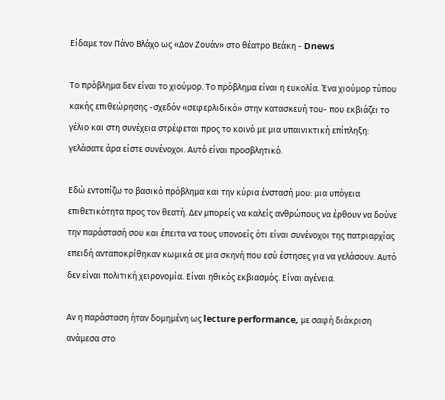Eίδαμε τον Πάνο Βλάχο ως «Δον Ζουάν» στο θέατρο Βεάκη - Dnews

Το πρόβλημα δεν είναι το χιούμορ. Το πρόβλημα είναι η ευκολία. Ένα χιούμορ τύπου κακής επιθεώρησης -σχεδόν «σεφερλιδικό» στην κατασκευή του- που εκβιάζει το γέλιο και στη συνέχεια στρέφεται προς το κοινό με μια υπαινικτική επίπληξη: γελάσατε άρα είστε συνένοχοι. Αυτό είναι προσβλητικό.

Εδώ εντοπίζω το βασικό πρόβλημα και την κύρια ένστασή μου: μια υπόγεια επιθετικότητα προς τον θεατή. Δεν μπορείς να καλείς ανθρώπους να έρθουν να δούνε την παράστασή σου και έπειτα να τους υπονοείς ότι είναι συνένοχοι της πατριαρχίας επειδή ανταποκρίθηκαν κωμικά σε μια σκηνή που εσύ έστησες για να γελάσουν. Αυτό δεν είναι πολιτική χειρονομία. Είναι ηθικός εκβιασμός. Είναι αγένεια.

Αν η παράσταση ήταν δομημένη ως lecture performance, με σαφή διάκριση ανάμεσα στο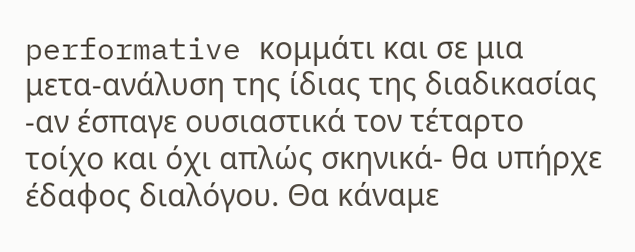performative κομμάτι και σε μια μετα-ανάλυση της ίδιας της διαδικασίας -αν έσπαγε ουσιαστικά τον τέταρτο τοίχο και όχι απλώς σκηνικά- θα υπήρχε έδαφος διαλόγου. Θα κάναμε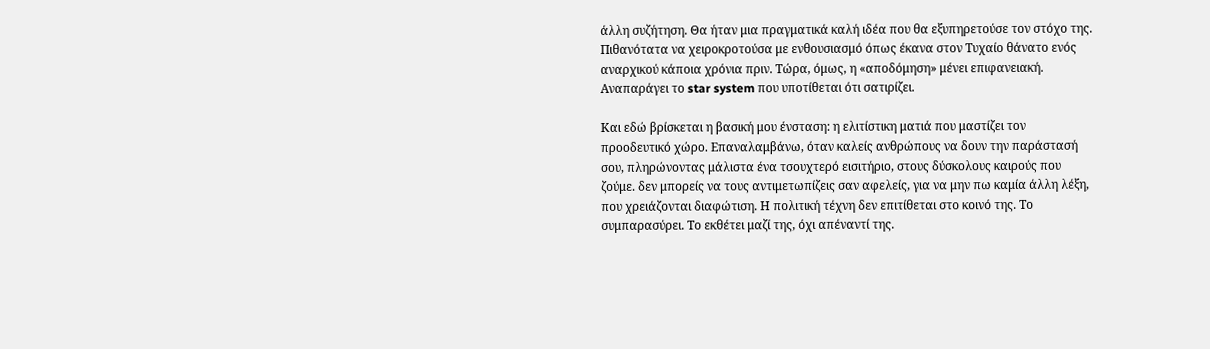άλλη συζήτηση. Θα ήταν μια πραγματικά καλή ιδέα που θα εξυπηρετούσε τον στόχο της. Πιθανότατα να χειροκροτούσα με ενθουσιασμό όπως έκανα στον Τυχαίο θάνατο ενός αναρχικού κάποια χρόνια πριν. Τώρα, όμως, η «αποδόμηση» μένει επιφανειακή. Αναπαράγει το star system που υποτίθεται ότι σατιρίζει.

Και εδώ βρίσκεται η βασική μου ένσταση: η ελιτίστικη ματιά που μαστίζει τον προοδευτικό χώρο. Επαναλαμβάνω, όταν καλείς ανθρώπους να δουν την παράστασή σου, πληρώνοντας μάλιστα ένα τσουχτερό εισιτήριο, στους δύσκολους καιρούς που ζούμε. δεν μπορείς να τους αντιμετωπίζεις σαν αφελείς, για να μην πω καμία άλλη λέξη, που χρειάζονται διαφώτιση. Η πολιτική τέχνη δεν επιτίθεται στο κοινό της. Το συμπαρασύρει. Το εκθέτει μαζί της, όχι απέναντί της.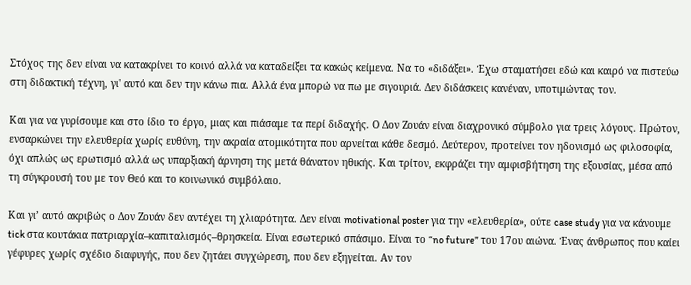Στόχος της δεν είναι να κατακρίνει το κοινό αλλά να καταδείξει τα κακώς κείμενα. Να το «διδάξει». Έχω σταματήσει εδώ και καιρό να πιστεύω στη διδακτική τέχνη, γι' αυτό και δεν την κάνω πια. Αλλά ένα μπορώ να πω με σιγουριά. Δεν διδάσκεις κανέναν, υποτιμώντας τον.

Και για να γυρίσουμε και στο ίδιο το έργο, μιας και πιάσαμε τα περί διδαχής. Ο Δον Ζουάν είναι διαχρονικό σύμβολο για τρεις λόγους. Πρώτον, ενσαρκώνει την ελευθερία χωρίς ευθύνη, την ακραία ατομικότητα που αρνείται κάθε δεσμό. Δεύτερον, προτείνει τον ηδονισμό ως φιλοσοφία, όχι απλώς ως ερωτισμό αλλά ως υπαρξιακή άρνηση της μετά θάνατον ηθικής. Και τρίτον, εκφράζει την αμφισβήτηση της εξουσίας, μέσα από τη σύγκρουσή του με τον Θεό και το κοινωνικό συμβόλαιο.

Και γι’ αυτό ακριβώς ο Δον Ζουάν δεν αντέχει τη χλιαρότητα. Δεν είναι motivational poster για την «ελευθερία», ούτε case study για να κάνουμε tick στα κουτάκια πατριαρχία–καπιταλισμός–θρησκεία. Είναι εσωτερικό σπάσιμο. Είναι το “no future” του 17ου αιώνα. Ένας άνθρωπος που καίει γέφυρες χωρίς σχέδιο διαφυγής, που δεν ζητάει συγχώρεση, που δεν εξηγείται. Αν τον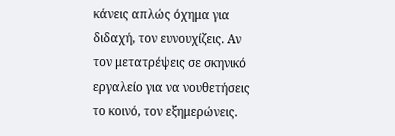κάνεις απλώς όχημα για διδαχή, τον ευνουχίζεις. Αν τον μετατρέψεις σε σκηνικό εργαλείο για να νουθετήσεις το κοινό, τον εξημερώνεις.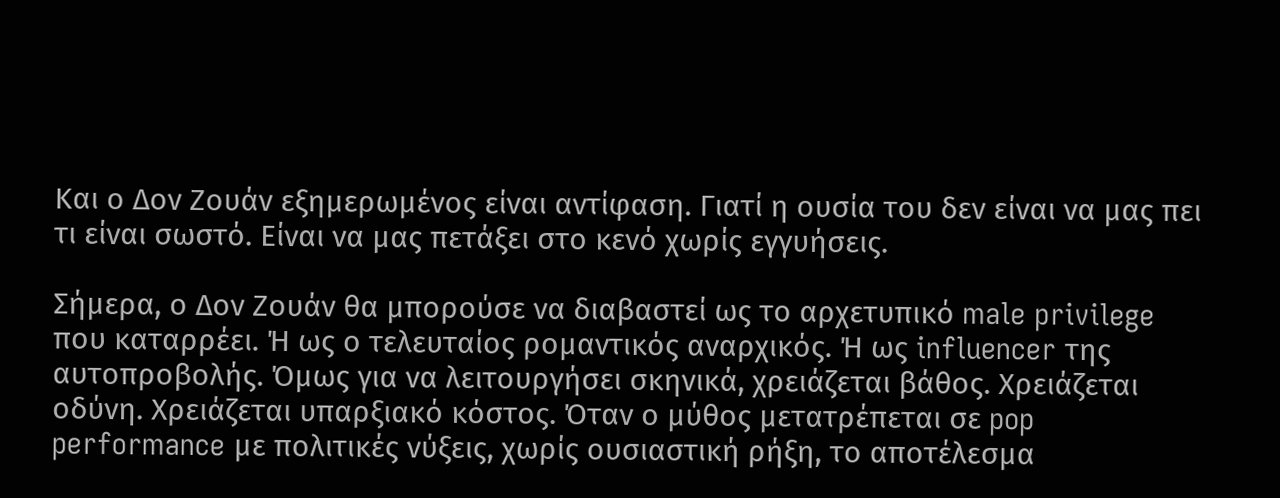Και ο Δον Ζουάν εξημερωμένος είναι αντίφαση. Γιατί η ουσία του δεν είναι να μας πει τι είναι σωστό. Είναι να μας πετάξει στο κενό χωρίς εγγυήσεις.

Σήμερα, ο Δον Ζουάν θα μπορούσε να διαβαστεί ως το αρχετυπικό male privilege που καταρρέει. Ή ως ο τελευταίος ρομαντικός αναρχικός. Ή ως influencer της αυτοπροβολής. Όμως για να λειτουργήσει σκηνικά, χρειάζεται βάθος. Χρειάζεται οδύνη. Χρειάζεται υπαρξιακό κόστος. Όταν ο μύθος μετατρέπεται σε pop performance με πολιτικές νύξεις, χωρίς ουσιαστική ρήξη, το αποτέλεσμα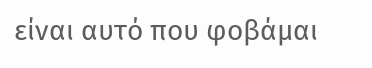είναι αυτό που φοβάμαι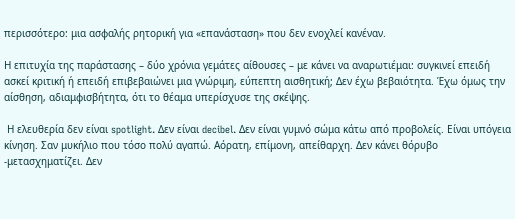περισσότερο: μια ασφαλής ρητορική για «επανάσταση» που δεν ενοχλεί κανέναν.

Η επιτυχία της παράστασης – δύο χρόνια γεμάτες αίθουσες – με κάνει να αναρωτιέμαι: συγκινεί επειδή ασκεί κριτική ή επειδή επιβεβαιώνει μια γνώριμη, εύπεπτη αισθητική; Δεν έχω βεβαιότητα. Έχω όμως την αίσθηση, αδιαμφισβήτητα, ότι το θέαμα υπερίσχυσε της σκέψης.

 Η ελευθερία δεν είναι spotlight. Δεν είναι decibel. Δεν είναι γυμνό σώμα κάτω από προβολείς. Είναι υπόγεια κίνηση. Σαν μυκήλιο που τόσο πολύ αγαπώ. Αόρατη, επίμονη, απείθαρχη. Δεν κάνει θόρυβο -μετασχηματίζει. Δεν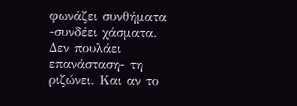φωνάζει συνθήματα -συνδέει χάσματα. Δεν πουλάει επανάσταση- τη ριζώνει. Και αν το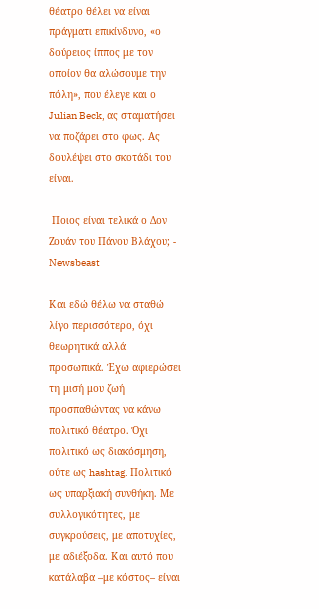θέατρο θέλει να είναι πράγματι επικίνδυνο, «ο δούρειος ίππος με τον οποίον θα αλώσουμε την πόλη», που έλεγε και ο Julian Beck, ας σταματήσει να ποζάρει στο φως. Ας δουλέψει στο σκοτάδι του είναι.

 Ποιος είναι τελικά ο Δον Ζουάν του Πάνου Βλάχου; - Newsbeast

Και εδώ θέλω να σταθώ λίγο περισσότερο, όχι θεωρητικά αλλά προσωπικά. Έχω αφιερώσει τη μισή μου ζωή προσπαθώντας να κάνω πολιτικό θέατρο. Όχι πολιτικό ως διακόσμηση, ούτε ως hashtag. Πολιτικό ως υπαρξιακή συνθήκη. Με συλλογικότητες, με συγκρούσεις, με αποτυχίες, με αδιέξοδα. Και αυτό που κατάλαβα –με κόστος– είναι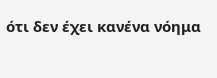ότι δεν έχει κανένα νόημα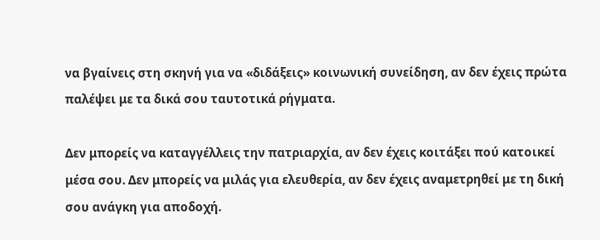να βγαίνεις στη σκηνή για να «διδάξεις» κοινωνική συνείδηση, αν δεν έχεις πρώτα παλέψει με τα δικά σου ταυτοτικά ρήγματα.

Δεν μπορείς να καταγγέλλεις την πατριαρχία, αν δεν έχεις κοιτάξει πού κατοικεί μέσα σου. Δεν μπορείς να μιλάς για ελευθερία, αν δεν έχεις αναμετρηθεί με τη δική σου ανάγκη για αποδοχή.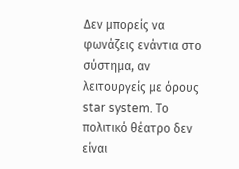Δεν μπορείς να φωνάζεις ενάντια στο σύστημα, αν λειτουργείς με όρους star system. Το πολιτικό θέατρο δεν είναι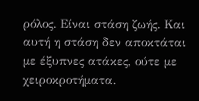ρόλος. Είναι στάση ζωής. Και αυτή η στάση δεν αποκτάται με έξυπνες ατάκες, ούτε με χειροκροτήματα.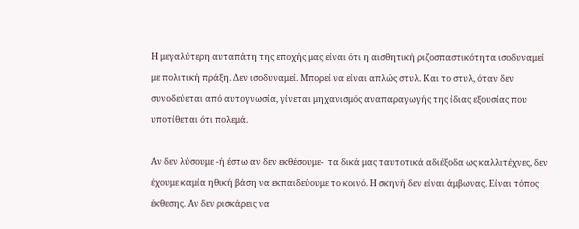Η μεγαλύτερη αυταπάτη της εποχής μας είναι ότι η αισθητική ριζοσπαστικότητα ισοδυναμεί με πολιτική πράξη. Δεν ισοδυναμεί. Μπορεί να είναι απλώς στυλ. Και το στυλ, όταν δεν συνοδεύεται από αυτογνωσία, γίνεται μηχανισμός αναπαραγωγής της ίδιας εξουσίας που υποτίθεται ότι πολεμά.

Αν δεν λύσουμε -ή έστω αν δεν εκθέσουμε-  τα δικά μας ταυτοτικά αδιέξοδα ως καλλιτέχνες, δεν έχουμε καμία ηθική βάση να εκπαιδεύουμε το κοινό. Η σκηνή δεν είναι άμβωνας. Είναι τόπος έκθεσης. Αν δεν ρισκάρεις να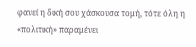φανεί η δική σου χάσκουσα τομή, τότε όλη η «πολιτική» παραμένει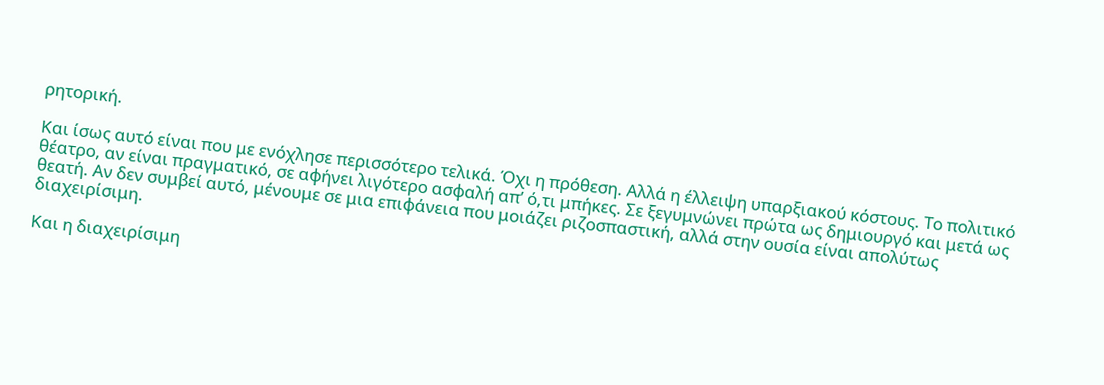ρητορική.

Και ίσως αυτό είναι που με ενόχλησε περισσότερο τελικά. Όχι η πρόθεση. Αλλά η έλλειψη υπαρξιακού κόστους. Το πολιτικό θέατρο, αν είναι πραγματικό, σε αφήνει λιγότερο ασφαλή απ’ ό,τι μπήκες. Σε ξεγυμνώνει πρώτα ως δημιουργό και μετά ως θεατή. Αν δεν συμβεί αυτό, μένουμε σε μια επιφάνεια που μοιάζει ριζοσπαστική, αλλά στην ουσία είναι απολύτως διαχειρίσιμη.

Και η διαχειρίσιμη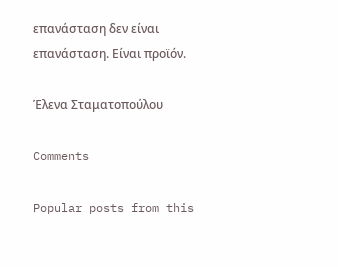επανάσταση δεν είναι επανάσταση. Είναι προϊόν.

Έλενα Σταματοπούλου

Comments

Popular posts from this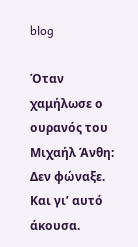blog

Όταν χαμήλωσε ο ουρανός του Μιχαήλ Άνθη: Δεν φώναξε. Και γι’ αυτό άκουσα.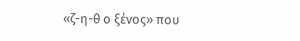«ζ-η-θ ο ξένος» που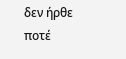δεν ήρθε ποτέ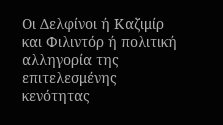Οι Δελφίνοι ή Καζιμίρ και Φιλιντόρ ή πολιτική αλληγορία της επιτελεσμένης κενότητας